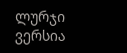ლურჯი ვერსია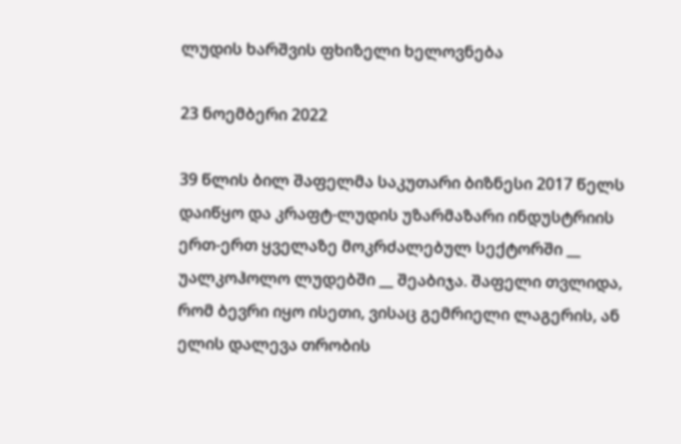ლუდის ხარშვის ფხიზელი ხელოვნება

23 ნოემბერი 2022

39 წლის ბილ შაფელმა საკუთარი ბიზნესი 2017 წელს დაიწყო და კრაფტ-ლუდის უზარმაზარი ინდუსტრიის ერთ-ერთ ყველაზე მოკრძალებულ სექტორში __ უალკოჰოლო ლუდებში __ შეაბიჯა. შაფელი თვლიდა, რომ ბევრი იყო ისეთი, ვისაც გემრიელი ლაგერის, ან ელის დალევა თრობის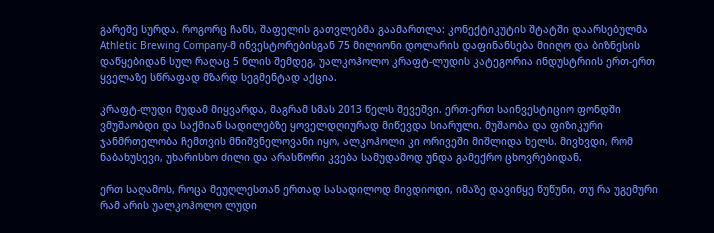გარეშე სურდა. როგორც ჩანს, შაფელის გათვლებმა გაამართლა: კონექტიკუტის შტატში დაარსებულმა Athletic Brewing Company-მ ინვესტორებისგან 75 მილიონი დოლარის დაფინანსება მიიღო და ბიზნესის დაწყებიდან სულ რაღაც 5 წლის შემდეგ, უალკოჰოლო კრაფტ-ლუდის კატეგორია ინდუსტრიის ერთ-ერთ ყველაზე სწრაფად მზარდ სეგმენტად აქცია.

კრაფტ-ლუდი მუდამ მიყვარდა, მაგრამ სმას 2013 წელს შევეშვი. ერთ-ერთ საინვესტიციო ფონდში ვმუშაობდი და საქმიან სადილებზე ყოველდღიურად მიწევდა სიარული. მუშაობა და ფიზიკური ჯანმრთელობა ჩემთვის მნიშვნელოვანი იყო, ალკოჰოლი კი ორივეში მიშლიდა ხელს. მივხვდი, რომ ნაბახუსევი, უხარისხო ძილი და არასწორი კვება სამუდამოდ უნდა გამექრო ცხოვრებიდან.

ერთ საღამოს, როცა მეუღლესთან ერთად სასადილოდ მივდიოდი, იმაზე დავიწყე წუწუნი, თუ რა უგემური რამ არის უალკოჰოლო ლუდი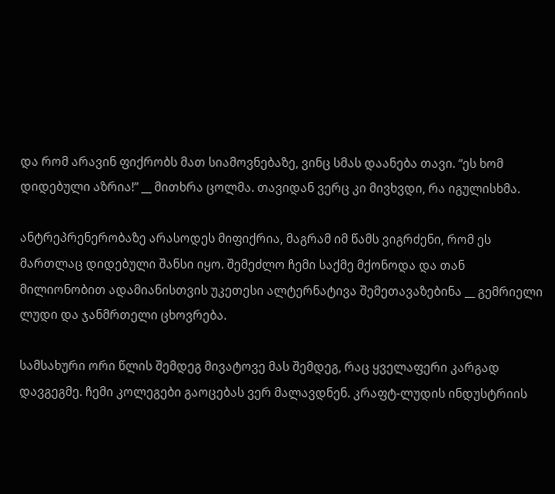და რომ არავინ ფიქრობს მათ სიამოვნებაზე, ვინც სმას დაანება თავი. “ეს ხომ დიდებული აზრია!” __ მითხრა ცოლმა. თავიდან ვერც კი მივხვდი, რა იგულისხმა.

ანტრეპრენერობაზე არასოდეს მიფიქრია, მაგრამ იმ წამს ვიგრძენი, რომ ეს მართლაც დიდებული შანსი იყო. შემეძლო ჩემი საქმე მქონოდა და თან მილიონობით ადამიანისთვის უკეთესი ალტერნატივა შემეთავაზებინა __ გემრიელი ლუდი და ჯანმრთელი ცხოვრება.

სამსახური ორი წლის შემდეგ მივატოვე მას შემდეგ, რაც ყველაფერი კარგად დავგეგმე. ჩემი კოლეგები გაოცებას ვერ მალავდნენ. კრაფტ-ლუდის ინდუსტრიის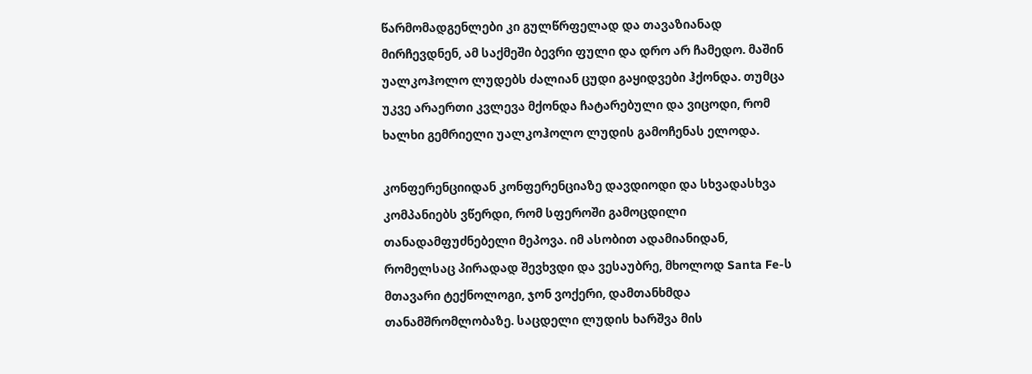წარმომადგენლები კი გულწრფელად და თავაზიანად მირჩევდნენ, ამ საქმეში ბევრი ფული და დრო არ ჩამედო. მაშინ უალკოჰოლო ლუდებს ძალიან ცუდი გაყიდვები ჰქონდა. თუმცა უკვე არაერთი კვლევა მქონდა ჩატარებული და ვიცოდი, რომ ხალხი გემრიელი უალკოჰოლო ლუდის გამოჩენას ელოდა.

კონფერენციიდან კონფერენციაზე დავდიოდი და სხვადასხვა კომპანიებს ვწერდი, რომ სფეროში გამოცდილი თანადამფუძნებელი მეპოვა. იმ ასობით ადამიანიდან, რომელსაც პირადად შევხვდი და ვესაუბრე, მხოლოდ Santa Fe-ს მთავარი ტექნოლოგი, ჯონ ვოქერი, დამთანხმდა თანამშრომლობაზე. საცდელი ლუდის ხარშვა მის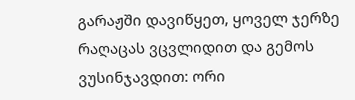გარაჟში დავიწყეთ, ყოველ ჯერზე რაღაცას ვცვლიდით და გემოს ვუსინჯავდით: ორი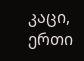კაცი, ერთი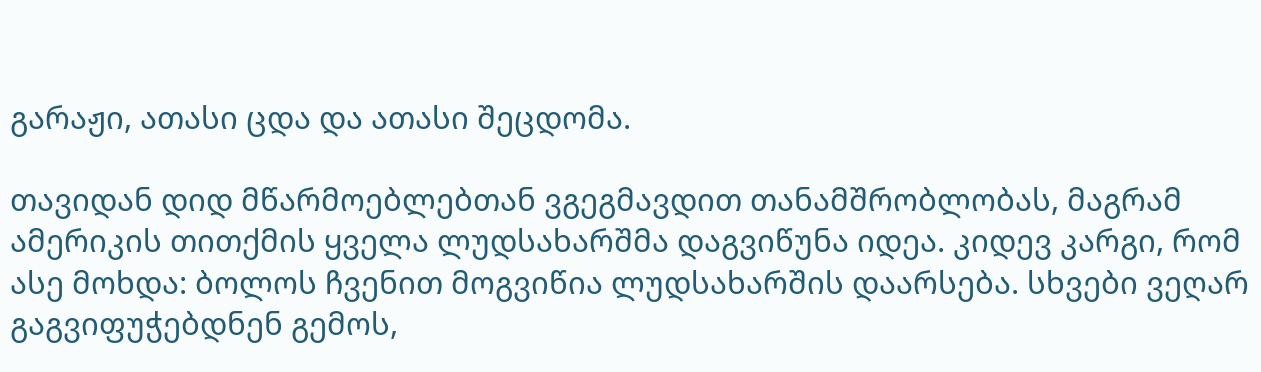გარაჟი, ათასი ცდა და ათასი შეცდომა.

თავიდან დიდ მწარმოებლებთან ვგეგმავდით თანამშრობლობას, მაგრამ ამერიკის თითქმის ყველა ლუდსახარშმა დაგვიწუნა იდეა. კიდევ კარგი, რომ ასე მოხდა: ბოლოს ჩვენით მოგვიწია ლუდსახარშის დაარსება. სხვები ვეღარ გაგვიფუჭებდნენ გემოს,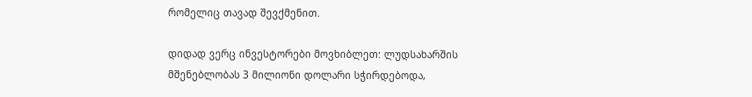რომელიც თავად შევქმენით.

დიდად ვერც ინვესტორები მოვხიბლეთ: ლუდსახარშის მშენებლობას 3 მილიონი დოლარი სჭირდებოდა,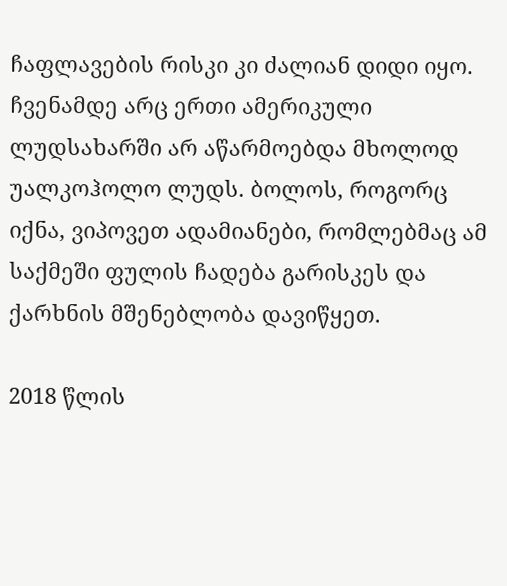ჩაფლავების რისკი კი ძალიან დიდი იყო. ჩვენამდე არც ერთი ამერიკული ლუდსახარში არ აწარმოებდა მხოლოდ უალკოჰოლო ლუდს. ბოლოს, როგორც იქნა, ვიპოვეთ ადამიანები, რომლებმაც ამ საქმეში ფულის ჩადება გარისკეს და ქარხნის მშენებლობა დავიწყეთ.

2018 წლის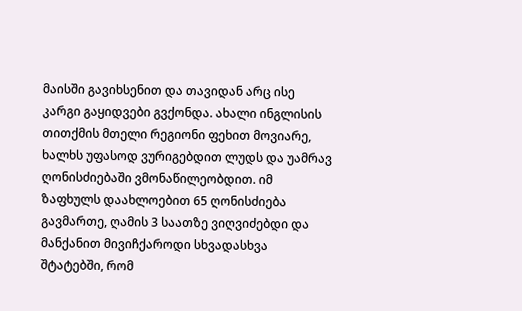მაისში გავიხსენით და თავიდან არც ისე კარგი გაყიდვები გვქონდა. ახალი ინგლისის თითქმის მთელი რეგიონი ფეხით მოვიარე, ხალხს უფასოდ ვურიგებდით ლუდს და უამრავ ღონისძიებაში ვმონაწილეობდით. იმ ზაფხულს დაახლოებით 65 ღონისძიება გავმართე, ღამის 3 საათზე ვიღვიძებდი და მანქანით მივიჩქაროდი სხვადასხვა შტატებში, რომ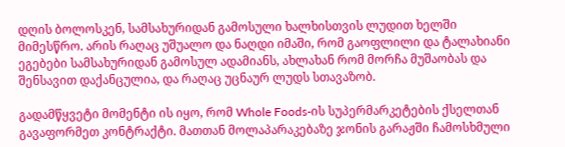დღის ბოლოსკენ, სამსახურიდან გამოსული ხალხისთვის ლუდით ხელში მიმესწრო. არის რაღაც უშუალო და ნაღდი იმაში, რომ გაოფლილი და ტალახიანი ეგებები სამსახურიდან გამოსულ ადამიანს, ახლახან რომ მორჩა მუშაობას და შენსავით დაქანცულია, და რაღაც უცნაურ ლუდს სთავაზობ.

გადამწყვეტი მომენტი ის იყო, რომ Whole Foods-ის სუპერმარკეტების ქსელთან გავაფორმეთ კონტრაქტი. მათთან მოლაპარაკებაზე ჯონის გარაჟში ჩამოსხმული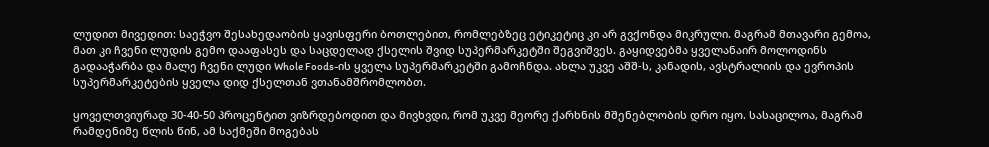ლუდით მივედით: საეჭვო შესახედაობის ყავისფერი ბოთლებით, რომლებზეც ეტიკეტიც კი არ გვქონდა მიკრული. მაგრამ მთავარი გემოა, მათ კი ჩვენი ლუდის გემო დააფასეს და საცდელად ქსელის შვიდ სუპერმარკეტში შეგვიშვეს. გაყიდვებმა ყველანაირ მოლოდინს გადააჭარბა და მალე ჩვენი ლუდი Whole Foods-ის ყველა სუპერმარკეტში გამოჩნდა. ახლა უკვე აშშ-ს, კანადის, ავსტრალიის და ევროპის სუპერმარკეტების ყველა დიდ ქსელთან ვთანამშრომლობთ.

ყოველთვიურად 30-40-50 პროცენტით ვიზრდებოდით და მივხვდი, რომ უკვე მეორე ქარხნის მშენებლობის დრო იყო. სასაცილოა, მაგრამ რამდენიმე წლის წინ, ამ საქმეში მოგებას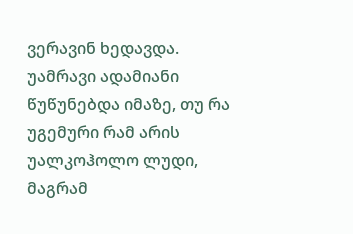ვერავინ ხედავდა. უამრავი ადამიანი წუწუნებდა იმაზე, თუ რა უგემური რამ არის უალკოჰოლო ლუდი, მაგრამ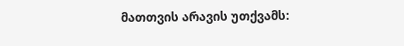მათთვის არავის უთქვამს: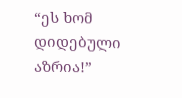“ეს ხომ დიდებული აზრია!”